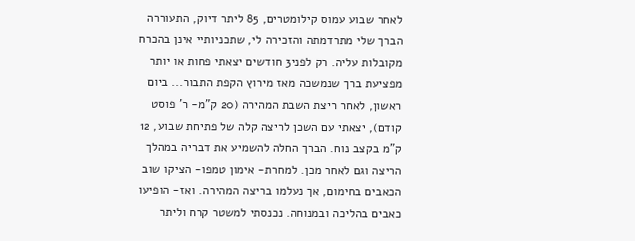לאחר שבוע עמוס קילומטרים, 85 ליתר דיוק, התעוררה הברך שלי מתרדמתה והזכירה לי, שתכניותיי אינן בהכרח מקובלות עליה. רק לפני3 חודשים יצאתי פחות או יותר מפציעת ברך שנמשכה מאז מירוץ הקפת התבור... ביום ראשון, לאחר ריצת השבת המהירה (20 ק"מ- ר' פוסט קודם), יצאתי עם השכן לריצה קלה של פתיחת שבוע, 12 ק"מ בקצב נוח. הברך החלה להשמיע את דבריה במהלך הריצה וגם לאחר מכן. למחרת- אימון טמפו- הציקו שוב הכאבים בחימום, אך נעלמו בריצה המהירה. ואז- הופיעו כאבים בהליכה ובמנוחה. נכנסתי למשטר קרח וליתר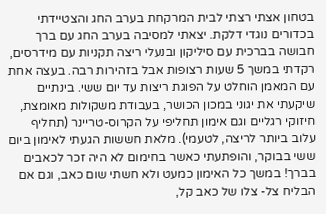בטחון אצתי רצתי לבית המרקחת בערב החג והצטיידתי בכדורים נוגדי דלקת. יצאתי למסיבה בערב החג עם ברך חבושה בברכית עם סיליקון ובנעלי ריצה תקניות עם מידרסים, רקדתי במשך 5 שעות רצופות אבל בזהירות רבה. בעצה אחת עם המאמן הוחלט על הפוגת ריצות עד יום ששי. בינתיים שיקעתי את יגוני במכון הכושר, בעבודת משקולות מאומצת, חיזוקי רגליים וגם אימון תחליפי על הקרוס-טריינר (תחליף עלוב ביותר לריצה, לטעמי). מלאת חששות הגעתי לאימון ביום ששי בבוקר, והופתעתי כאשר בחימום לא היה זכר לכאבים בברך! במשך כל האימון כמעט ולא חשתי שום כאב, וגם אם הבליח צל- צלו של כאב קל,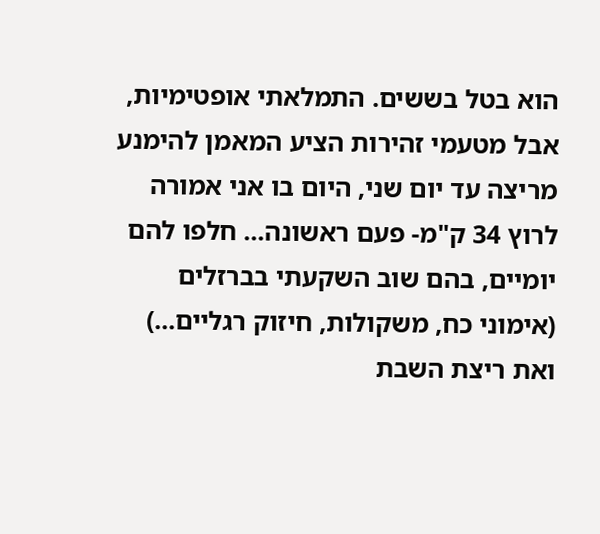הוא בטל בששים. התמלאתי אופטימיות, אבל מטעמי זהירות הציע המאמן להימנע מריצה עד יום שני, היום בו אני אמורה לרוץ 34 ק"מ- פעם ראשונה... חלפו להם יומיים, בהם שוב השקעתי בברזלים (אימוני כח, משקולות, חיזוק רגליים...) ואת ריצת השבת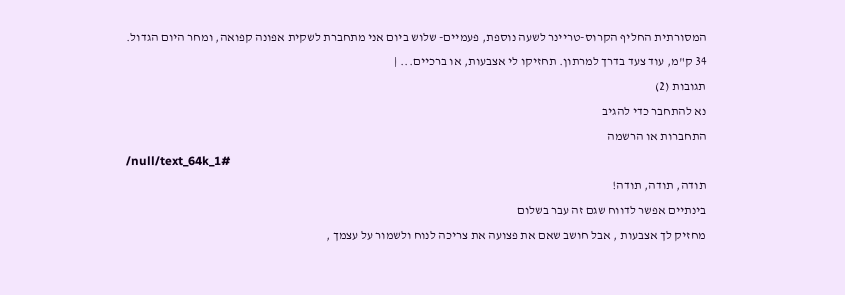המסורתית החליף הקרוס-טריינר לשעה נוספת, פעמיים- שלוש ביום אני מתחברת לשקית אפונה קפואה, ומחר היום הגדול. 34 ק"מ, עוד צעד בדרך למרתון. תחזיקו לי אצבעות, או ברכיים... |
תגובות (2)
נא להתחבר כדי להגיב
התחברות או הרשמה
/null/text_64k_1#
תודה, תודה, תודה!
בינתיים אפשר לדווח שגם זה עבר בשלום
מחזיק לך אצבעות , אבל חושב שאם את פצועה את צריכה לנוח ולשמור על עצמך ,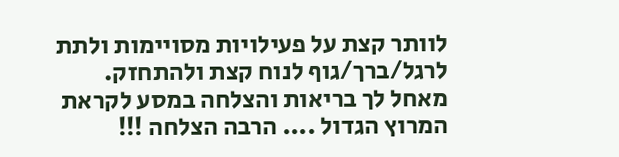לוותר קצת על פעילויות מסויימות ולתת לרגל/ברך/גוף לנוח קצת ולהתחזק.
מאחל לך בריאות והצלחה במסע לקראת המרוץ הגדול .... הרבה הצלחה !!!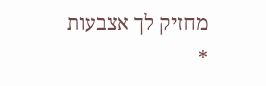מחזיק לך אצבעות
*